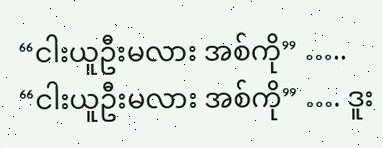“ငါးယူဦးမလား အစ်ကို” ….. “ငါးယူဦးမလား အစ်ကို” …. ဒူး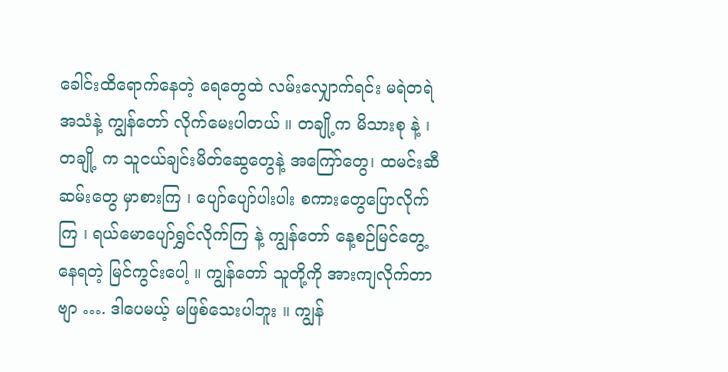ခေါင်းထိရောက်နေတဲ့ ရေတွေထဲ လမ်းလျှောက်ရင်း မရဲတရဲ အသံနဲ့ ကျွန်တော် လိုက်မေးပါတယ် ။ တချို့က မိသားစု နဲ့ ၊ တချို့ က သူငယ်ချင်းမိတ်ဆွေတွေနဲ့ အကြော်တွေ၊ ထမင်းဆီဆမ်းတွေ မှာစားကြ ၊ ပျော်ပျော်ပါးပါး စကားတွေပြောလိုက်ကြ ၊ ရယ်မောပျော်ရွှင်လိုက်ကြ နဲ့ ကျွန်တော် နေ့စဉ်မြင်တွေ့နေရတဲ့ မြင်ကွင်းပေါ့ ။ ကျွန်တော် သူတို့ကို အားကျလိုက်တာဗျာ …. ဒါပေမယ့် မဖြစ်သေးပါဘူး ။ ကျွန်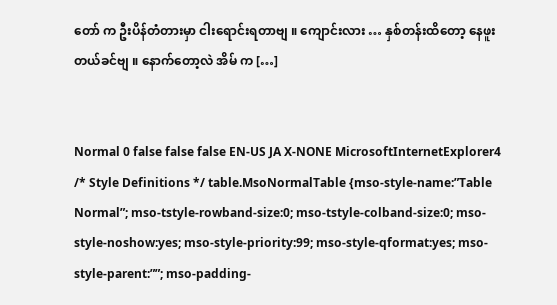တော် က ဦးပိန်တံတားမှာ ငါးရောင်းရတာဗျ ။ ကျောင်းလား … နှစ်တန်းထိတော့ နေဖူးတယ်ခင်ဗျ ။ နောက်တော့လဲ အိမ် က […]


Normal 0 false false false EN-US JA X-NONE MicrosoftInternetExplorer4 /* Style Definitions */ table.MsoNormalTable {mso-style-name:”Table Normal”; mso-tstyle-rowband-size:0; mso-tstyle-colband-size:0; mso-style-noshow:yes; mso-style-priority:99; mso-style-qformat:yes; mso-style-parent:””; mso-padding-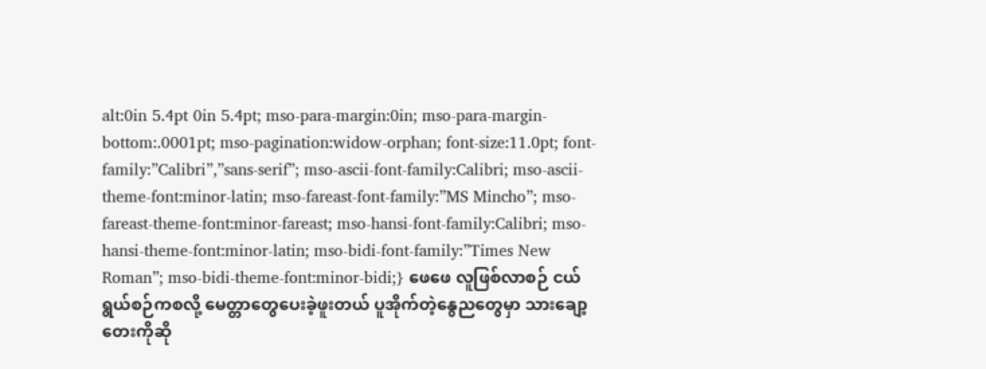alt:0in 5.4pt 0in 5.4pt; mso-para-margin:0in; mso-para-margin-bottom:.0001pt; mso-pagination:widow-orphan; font-size:11.0pt; font-family:”Calibri”,”sans-serif”; mso-ascii-font-family:Calibri; mso-ascii-theme-font:minor-latin; mso-fareast-font-family:”MS Mincho”; mso-fareast-theme-font:minor-fareast; mso-hansi-font-family:Calibri; mso-hansi-theme-font:minor-latin; mso-bidi-font-family:”Times New Roman”; mso-bidi-theme-font:minor-bidi;} ဖေဖေ လူဖြစ်လာစဉ် ငယ်ရွယ်စဉ်ကစလို့ မေတ္တာတွေပေးခဲ့ဖူးတယ် ပူအိုက်တဲ့နွေညတွေမှာ သားချော့တေးကိုဆို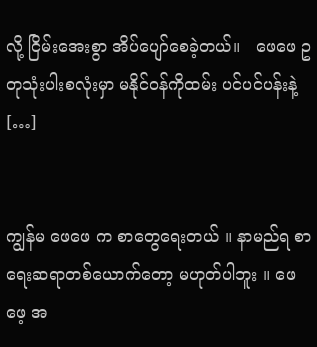လို့ ငြိမ်းအေးစွာ အိပ်ပျော်စေခဲ့တယ်။   ဖေဖေ ဥတုသုံးပါးစလုံးမှာ မနိုင်ဝန်ကိုထမ်း ပင်ပင်ပန်းနဲ့ […]


ကျွန်မ ဖေဖေ က စာတွေရေးတယ် ။ နာမည်ရ စာရေးဆရာတစ်ယောက်တော့ မဟုတ်ပါဘူး ။ ဖေဖေ့ အ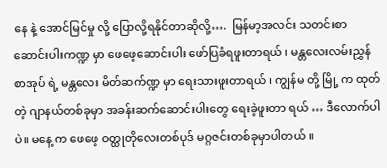နေ နဲ့ အောင်မြင်မှု လို့ ပြောလို့ရနိုင်တာဆိုလို့….  မြန်မာ့အလင်း သတင်းစာ ဆောင်းပါးကဏ္ဍ မှာ ဖေဖေ့ဆောင်းပါး ဖော်ပြခံရဖူးတာရယ် ၊ မန္တလေးလမ်းညွှန်စာအုပ် ရဲ့ မန္တလေး မိတ်ဆက်ဏ္ဍ မှာ ရေးသားဖူးတာရယ် ၊ ကျွန်မ တို့ မြို့ က ထုတ်တဲ့ ဂျာနယ်တစ်ခုမှာ အခန်းဆက်ဆောင်းပါးတွေ ရေးခဲ့ဖူးတာ ရယ် … ဒီလောက်ပါပဲ။ မနေ့ က ဖေဖေ့ ဝတ္ထုတိုလေးတစ်ပုဒ် မဂ္ဂဇင်းတစ်ခုမှာပါတယ် ။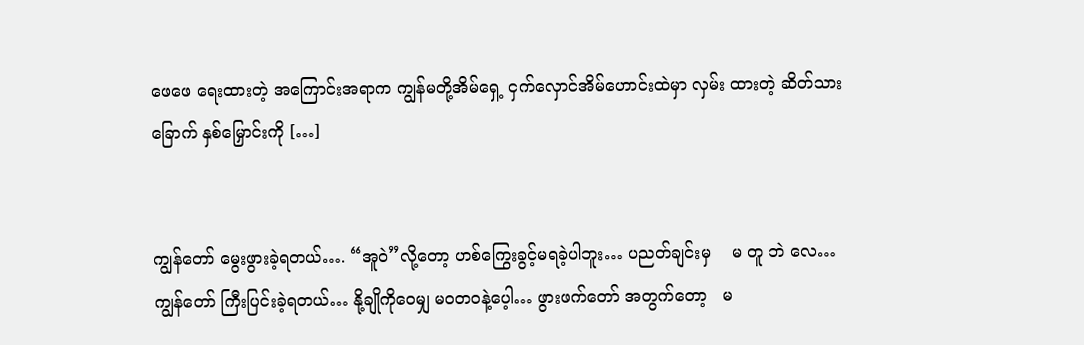ဖေဖေ ရေးထားတဲ့ အကြောင်းအရာက ကျွန်မတို့အိမ်ရှေ့ ငှက်လှောင်အိမ်ဟောင်းထဲမှာ လှမ်း ထားတဲ့ ဆိတ်သားခြောက် နှစ်မြှောင်းကို […]


ကျွန်တော် မွေးဖွားခဲ့ရတယ်…. “အူဝဲ”လို့တော့ ဟစ်ကြွေးခွင့်မရခဲ့ပါဘူး… ပညတ်ချင်းမှ    မ တူ ဘဲ လေ… ကျွန်တော် ကြီးပြင်းခဲ့ရတယ်… နို့ချိုကိုဝေမျှ မဝတဝနဲ့ပေ့ါ… ဖွားဖက်တော် အတွက်တော့   မ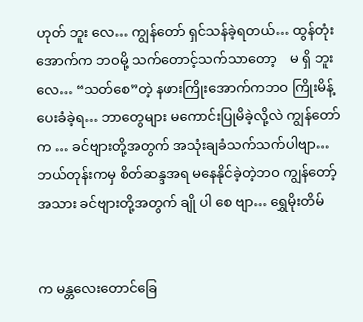ဟုတ် ဘူး လေ… ကျွန်တော် ရှင်သန်ခဲ့ရတယ်… ထွန်တုံးအောက်က ဘဝမို့ သက်တောင့်သက်သာတော့    မ ရှိ ဘူး လေ… “သတ်စေ”တဲ့ နဖားကြိုးအောက်ကဘဝ ကြိုးမိန့်ပေးခံခဲ့ရ… ဘာတွေများ မကောင်းပြုမိခဲ့လို့လဲ ကျွန်တော်က … ခင်ဗျားတို့အတွက် အသုံးချခံသက်သက်ပါဗျာ… ဘယ်တုန်းကမှ စိတ်ဆန္ဒအရ မနေနိုင်ခဲ့တဲ့ဘဝ ကျွန်တော့် အသား ခင်ဗျားတို့အတွက် ချို ပါ စေ ဗျာ… ရွှေမိုးတိမ်


က မန္တလေးတောင်ခြေ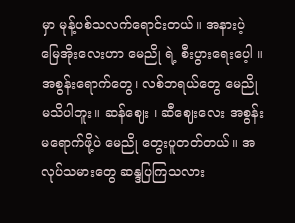မှာ မုန့်ပစ်သလက်ရောင်းတယ်။ အနားပဲ့ မြေအိုးလေးဟာ မေညို ရဲ့ စီးပွားရေးပေ့ါ ။ အစွန်းရောက်တွေ၊ လစ်ဘရယ်တွေ မေညိုမသိပါဘူး။ ဆန်ဈေး ၊ ဆီဈေးလေး အစွန်းမရောက်ဖို့ပဲ မေညို တွေးပူတတ်တယ်။ အလုပ်သမားတွေ ဆန္ဒပြကြသလား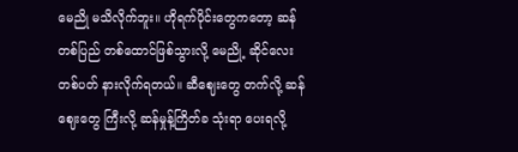မေညို မသိလိုက်ဘူး။ ဟိုရက်ပိုင်းတွေကတော့ ဆန်တစ်ပြည် တစ်ထောင်ဖြစ်သွားလို့ မေညို့ ဆိုင်လေး တစ်ပတ် နားလိုက်ရတယ်။ ဆီဈေးတွေ တက်လို့ ဆန်ဈေးတွေ ကြီးလို့ ဆန်မှုန့်ကြိတ်ခ သုံးရာ ပေးရလို့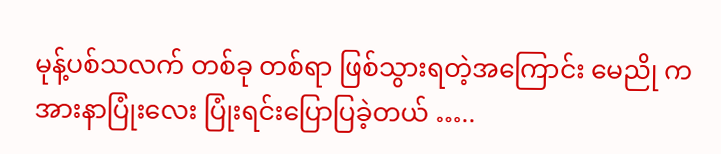မုန့်ပစ်သလက် တစ်ခု တစ်ရာ ဖြစ်သွားရတဲ့အကြောင်း မေညို က အားနာပြုံးလေး ပြုံးရင်းပြောပြခဲ့တယ် …..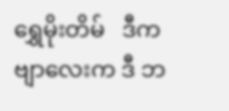ရွှေမိုးတိမ်   ဒီကဗျာလေးက ဒီ ဘ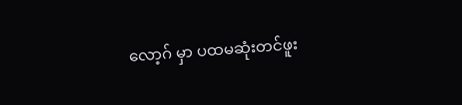လော့ဂ် မှာ ပထမဆုံးတင်ဖူး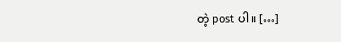တဲ့ post ပါ။ […]